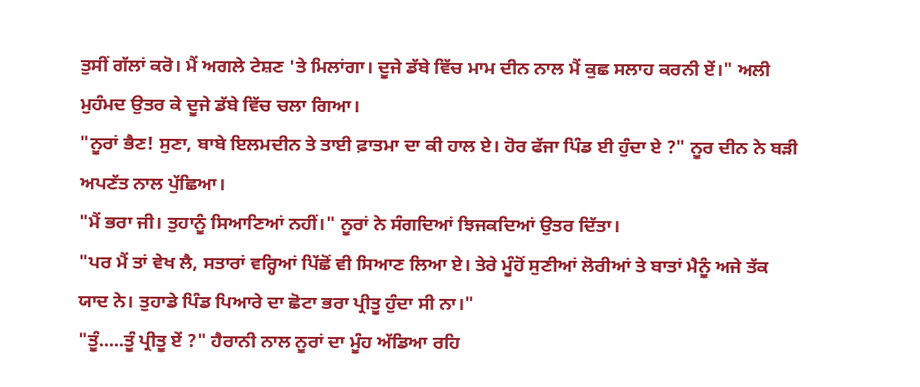ਤੁਸੀਂ ਗੱਲਾਂ ਕਰੋ। ਮੈਂ ਅਗਲੇ ਟੇਸ਼ਣ 'ਤੇ ਮਿਲਾਂਗਾ। ਦੂਜੇ ਡੱਬੇ ਵਿੱਚ ਮਾਮ ਦੀਨ ਨਾਲ ਮੈਂ ਕੁਛ ਸਲਾਹ ਕਰਨੀ ਏਂ।" ਅਲੀ ਮੁਹੰਮਦ ਉਤਰ ਕੇ ਦੂਜੇ ਡੱਬੇ ਵਿੱਚ ਚਲਾ ਗਿਆ।
"ਨੂਰਾਂ ਭੈਣ! ਸੁਣਾ, ਬਾਬੇ ਇਲਮਦੀਨ ਤੇ ਤਾਈ ਫ਼ਾਤਮਾ ਦਾ ਕੀ ਹਾਲ ਏ। ਹੋਰ ਫੱਜਾ ਪਿੰਡ ਈ ਹੁੰਦਾ ਏ ?" ਨੂਰ ਦੀਨ ਨੇ ਬੜੀ ਅਪਣੱਤ ਨਾਲ ਪੁੱਛਿਆ।
"ਮੈਂ ਭਰਾ ਜੀ। ਤੁਹਾਨੂੰ ਸਿਆਣਿਆਂ ਨਹੀਂ।" ਨੂਰਾਂ ਨੇ ਸੰਗਦਿਆਂ ਝਿਜਕਦਿਆਂ ਉਤਰ ਦਿੱਤਾ।
"ਪਰ ਮੈਂ ਤਾਂ ਵੇਖ ਲੈ, ਸਤਾਰਾਂ ਵਰ੍ਹਿਆਂ ਪਿੱਛੋਂ ਵੀ ਸਿਆਣ ਲਿਆ ਏ। ਤੇਰੇ ਮੂੰਹੋਂ ਸੁਣੀਆਂ ਲੋਰੀਆਂ ਤੇ ਬਾਤਾਂ ਮੈਨੂੰ ਅਜੇ ਤੱਕ ਯਾਦ ਨੇ। ਤੁਹਾਡੇ ਪਿੰਡ ਪਿਆਰੇ ਦਾ ਛੋਟਾ ਭਰਾ ਪ੍ਰੀਤੂ ਹੁੰਦਾ ਸੀ ਨਾ।"
"ਤੂੰ.....ਤੂੰ ਪ੍ਰੀਤੂ ਏਂ ?" ਹੈਰਾਨੀ ਨਾਲ ਨੂਰਾਂ ਦਾ ਮੂੰਹ ਅੱਡਿਆ ਰਹਿ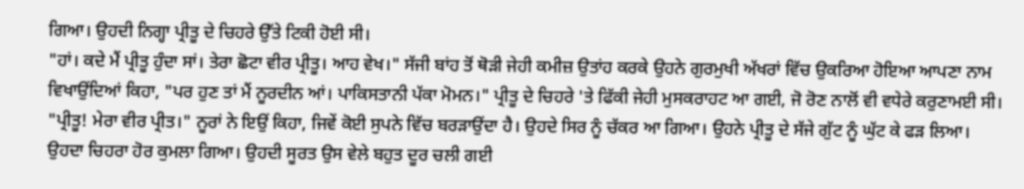ਗਿਆ। ਉਹਦੀ ਨਿਗ੍ਹਾ ਪ੍ਰੀਤੂ ਦੇ ਚਿਹਰੇ ਉੱਤੇ ਟਿਕੀ ਹੋਈ ਸੀ।
"ਹਾਂ। ਕਦੇ ਮੈਂ ਪ੍ਰੀਤੂ ਹੁੰਦਾ ਸਾਂ। ਤੇਰਾ ਛੋਟਾ ਵੀਰ ਪ੍ਰੀਤੂ। ਆਹ ਵੇਖ।" ਸੱਜੀ ਬਾਂਹ ਤੋਂ ਥੋੜੀ ਜੇਹੀ ਕਮੀਜ਼ ਉਤਾਂਹ ਕਰਕੇ ਉਹਨੇ ਗੁਰਮੁਖੀ ਅੱਖਰਾਂ ਵਿੱਚ ਉਕਰਿਆ ਹੋਇਆ ਆਪਣਾ ਨਾਮ ਵਿਖਾਉਂਦਿਆਂ ਕਿਹਾ, "ਪਰ ਹੁਣ ਤਾਂ ਮੈਂ ਨੂਰਦੀਨ ਆਂ। ਪਾਕਿਸਤਾਨੀ ਪੱਕਾ ਮੋਮਨ।" ਪ੍ਰੀਤੂ ਦੇ ਚਿਹਰੇ 'ਤੇ ਫਿੱਕੀ ਜੇਹੀ ਮੁਸਕਰਾਹਟ ਆ ਗਈ, ਜੋ ਰੋਣ ਨਾਲੋਂ ਵੀ ਵਧੇਰੇ ਕਰੁਣਾਮਈ ਸੀ।
"ਪ੍ਰੀਤੂ! ਮੇਰਾ ਵੀਰ ਪ੍ਰੀਤ।" ਨੂਰਾਂ ਨੇ ਇਉਂ ਕਿਹਾ, ਜਿਵੇਂ ਕੋਈ ਸੁਪਨੇ ਵਿੱਚ ਬਰੜਾਉਂਦਾ ਹੈ। ਉਹਦੇ ਸਿਰ ਨੂੰ ਚੱਕਰ ਆ ਗਿਆ। ਉਹਨੇ ਪ੍ਰੀਤੂ ਦੇ ਸੱਜੇ ਗੁੱਟ ਨੂੰ ਘੁੱਟ ਕੇ ਫੜ ਲਿਆ। ਉਹਦਾ ਚਿਹਰਾ ਹੋਰ ਕੁਮਲਾ ਗਿਆ। ਉਹਦੀ ਸੂਰਤ ਉਸ ਵੇਲੇ ਬਹੁਤ ਦੂਰ ਚਲੀ ਗਈ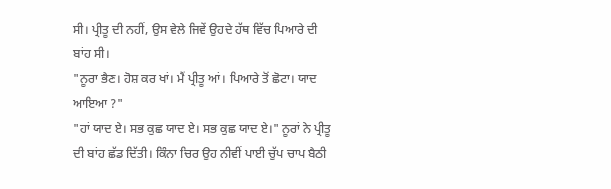ਸੀ। ਪ੍ਰੀਤੂ ਦੀ ਨਹੀਂ, ਉਸ ਵੇਲੇ ਜਿਵੇਂ ਉਹਦੇ ਹੱਥ ਵਿੱਚ ਪਿਆਰੇ ਦੀ ਬਾਂਹ ਸੀ।
"ਨੂਰਾ ਭੈਣ। ਹੋਸ਼ ਕਰ ਖਾਂ। ਮੈਂ ਪ੍ਰੀਤੂ ਆਂ। ਪਿਆਰੇ ਤੋਂ ਛੋਟਾ। ਯਾਦ ਆਇਆ ?"
"ਹਾਂ ਯਾਦ ਏ। ਸਭ ਕੁਛ ਯਾਦ ਏ। ਸਭ ਕੁਛ ਯਾਦ ਏ।" ਨੂਰਾਂ ਨੇ ਪ੍ਰੀਤੂ ਦੀ ਬਾਂਹ ਛੱਡ ਦਿੱਤੀ। ਕਿੰਨਾ ਚਿਰ ਉਹ ਨੀਵੀਂ ਪਾਈ ਚੁੱਪ ਚਾਪ ਬੈਠੀ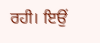ਰਹੀ। ਇਉਂ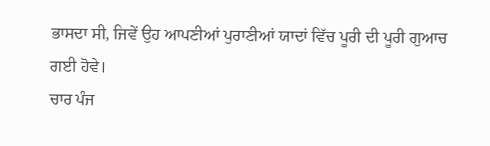ਭਾਸਦਾ ਸੀ, ਜਿਵੇਂ ਉਹ ਆਪਣੀਆਂ ਪੁਰਾਣੀਆਂ ਯਾਦਾਂ ਵਿੱਚ ਪੂਰੀ ਦੀ ਪੂਰੀ ਗੁਆਚ ਗਈ ਹੋਵੇ।
ਚਾਰ ਪੰਜ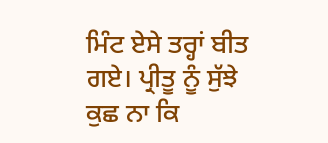ਮਿੰਟ ਏਸੇ ਤਰ੍ਹਾਂ ਬੀਤ ਗਏ। ਪ੍ਰੀਤੂ ਨੂੰ ਸੁੱਝੇ ਕੁਛ ਨਾ ਕਿ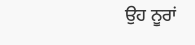ਉਹ ਨੂਰਾਂ